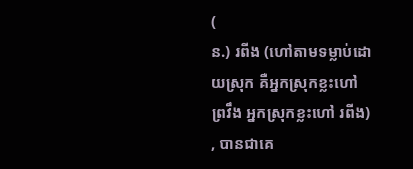(
ន.) រពីង (ហៅតាមទម្លាប់ដោយស្រុក គឺអ្នកស្រុកខ្លះហៅ ព្រវឹង អ្នកស្រុកខ្លះហៅ រពីង) , បានជាគេ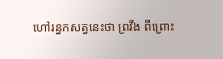ហៅរន្ធកសត្វនេះថា ព្រវឹង ពីព្រោះ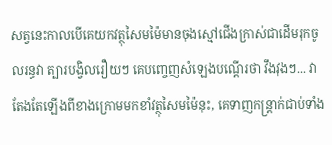សត្វនេះកាលបើគេយកវត្ថុសៃមម៉ៃមានចុងស្មៅជើងក្រាស់ជាដើមរុកចូលរន្ធវា ត្បារបង្វិលរឿយៗ គេបញ្ចេញសំឡេងបណ្ដើរថា វឹងវុងៗ... វាតែងតែឡើងពីខាងក្រោមមកខាំវត្ថុសៃមម៉ៃនុះ, គេទាញកន្ត្រាក់ជាប់ទាំង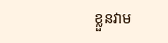ខ្លួនវាម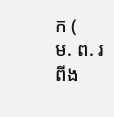ក (
ម. ព. រពីង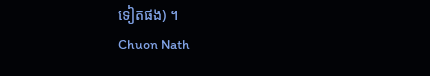ទៀតផង) ។
Chuon Nath